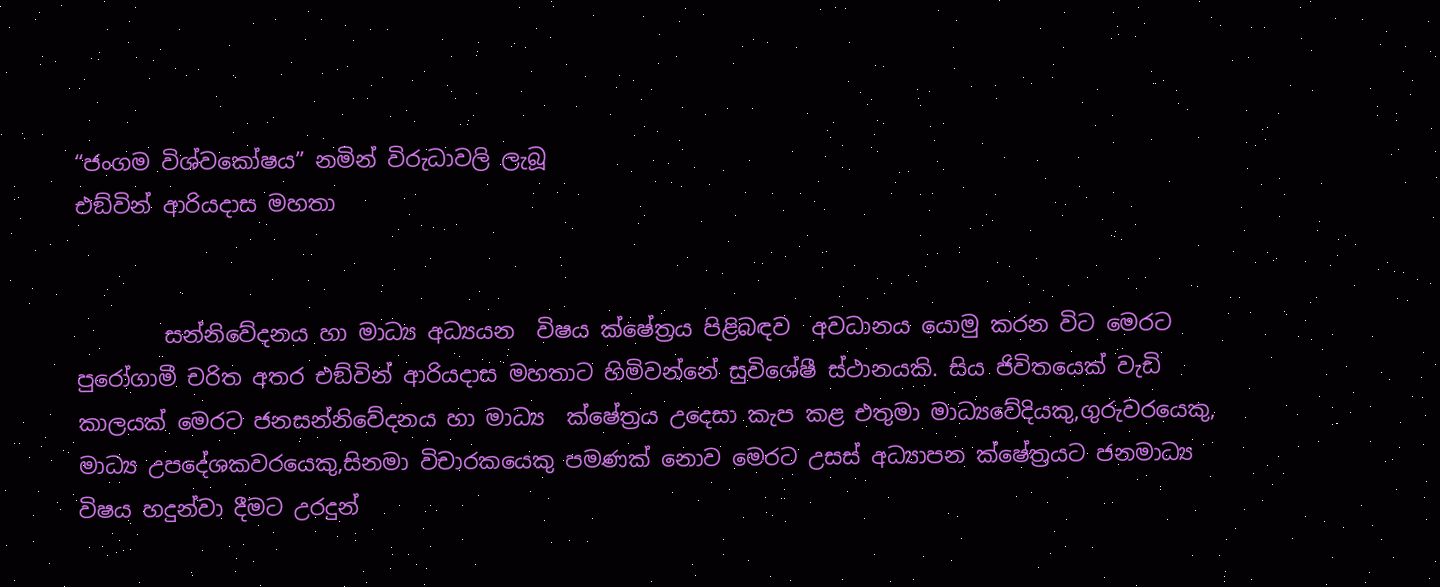“ජංගම විශ්වකෝෂය” නමින් විරුධාවලි ලැබූ
එඞ්වින් ආරියදාස මහතා


        සන්නිවේදනය හා මාධ්‍ය අධ්‍යයන  විෂය ක්ෂේත්‍රය පිළිබඳව  අවධානය යොමු කරන විට මෙරට පුරෝගාමී චරිත අතර එඞ්වින් ආරියදාස මහතාට හිමිවන්නේ සුවිශේෂී ස්ථානයකි. සිය ජිවිතයෙක් වැඩි කාලයක් මෙරට ජනසන්නිවේදනය හා මාධ්‍ය  ක්ෂේත්‍රය උදෙසා කැප කළ එතුමා මාධ්‍යවේදියකු,ගුරුවරයෙකු, මාධ්‍ය උපදේශකවරයෙකු,සිනමා විචාරකයෙකු පමණක් නොව මෙරට උසස් අධ්‍යාපන ක්ෂේත්‍රයට ජනමාධ්‍ය විෂය හදුන්වා දීමට උරදුන්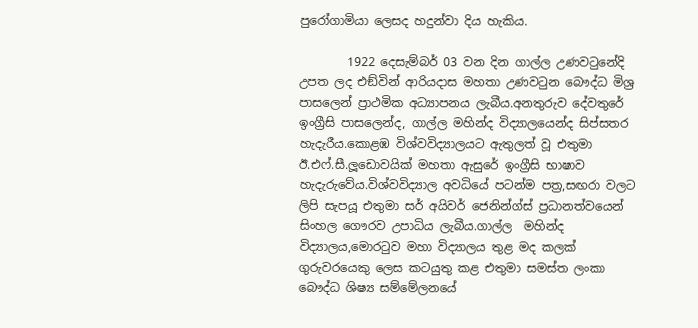පුරෝගාමියා ලෙසද හදුන්වා දිය හැකිය.

        1922 දෙසැම්බර් 03 වන දින ගාල්ල උණවටුනේදි උපත ලද එඞ්වින් ආරියදාස මහතා උණවටුන බෞද්ධ මිශ්‍ර පාසලෙන් ප්‍රාථමික අධ්‍යාපනය ලැබීය.අනතුරුව දේවතුරේ ඉංග්‍රීසි පාසලෙන්ද, ගාල්ල මහින්ද විද්‍යාලයෙන්ද සිප්සතර හැදැරීය.කොළඹ විශ්වවිද්‍යාලයට ඇතුලත් වූ එතුමා ඊ.එෆ්.සී.ලූඩොවයික් මහතා ඇසුරේ ඉංග්‍රීසි භාෂාව හැදැරුවේය.විශ්වවිද්‍යාල අවධියේ පටන්ම පත්‍ර,සඟරා වලට ලිපි සැපයූ එතුමා සර් අයිවර් ජෙනින්ග්ස් ප්‍රධානත්වයෙන් සිංහල ගෞරව උපාධිය ලැබීය.ගාල්ල  මහින්ද විද්‍යාලය,මොරටුව මහා විද්‍යාලය තුළ මද කලක් ගුරුවරයෙකු ලෙස කටයුතු කළ එතුමා සමස්ත ලංකා බෞද්ධ ශිෂ්‍ය සම්මේලනයේ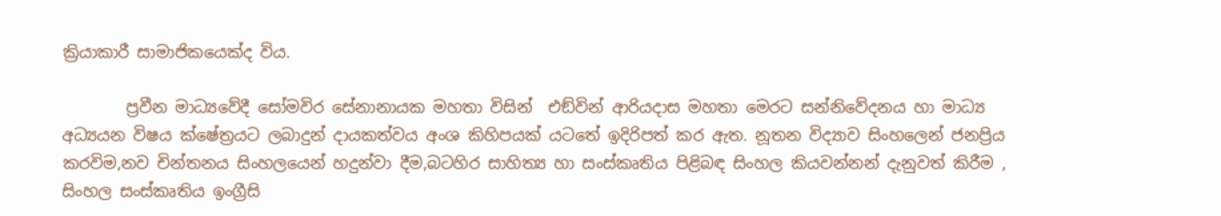ක්‍රියාකාරී සාමාජිකයෙක්ද විය.

        ප්‍රවීන මාධ්‍යවේදී සෝමවිර සේනානායක මහතා විසින්  එඞ්වින් ආරියදාස මහතා මෙරට සන්නිවේදනය හා මාධ්‍ය අධ්‍යයන විෂය ක්ෂේත්‍රයට ලබාදුන් දායකත්වය අංශ කිහිපයක් යටතේ ඉදිරිපත් කර ඇත. නූතන විද්‍යාව සිංහලෙන් ජනප්‍රිය කරවිම,නව චින්තනය සිංහලයෙන් හදුන්වා දීම,බටහිර සාහිත්‍ය හා සංස්කෘතිය පිළිබඳ සිංහල කියවන්නන් දැනුවත් කිරීම , සිංහල සංස්කෘතිය ඉංග්‍රීසි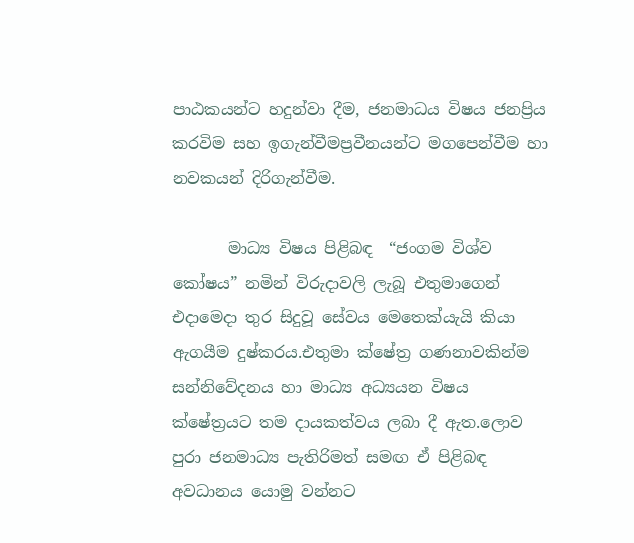පාඨකයන්ට හදුන්වා දීම, ජනමාධය විෂය ජනප්‍රිය කරවිම සහ ඉගැන්වීමප්‍රවීනයන්ට මගපෙන්වීම හා නවකයන් දිරිගැන්වීම.

       මාධ්‍ය විෂය පිළිබඳ  “ජංගම විශ්ව කෝෂය” නමින් විරුදාවලි ලැබූ එතුමාගෙන් එදාමෙදා තුර සිදුවූ සේවය මෙතෙක්යැයි කියා ඇගයීම දුෂ්කරය.එතුමා ක්ෂේත්‍ර ගණනාවකින්ම සන්නිවේදනය හා මාධ්‍ය අධ්‍යයන විෂය ක්ෂේත්‍රයට තම දායකත්වය ලබා දී ඇත.ලොව පුරා ජනමාධ්‍ය පැතිරිමත් සමඟ ඒ පිළිබඳ අවධානය යොමු වන්නට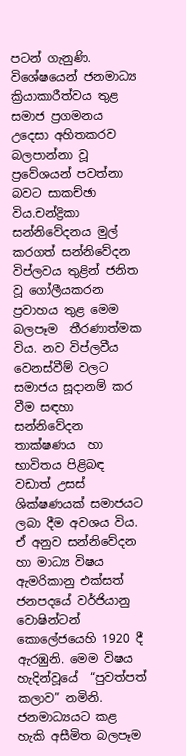පටන් ගැනුණි. විශේෂයෙන් ජනමාධ්‍ය ක්‍රියාකාරීත්වය තුළ සමාජ ප්‍රගමනය උදෙසා අහිතකරව බලපාන්නා වූ ප්‍රවේශයන් පවත්නා බවට සාකච්ඡා විය.චන්ද්‍රිකා සන්නිවේදනය මුල් කරගත් සන්නිවේදන විප්ලවය තුළින් ජනිත වූ ගෝලීයකරන ප්‍රවාහය තුළ මෙම බලපෑම  තීරණාත්මක විය. නව විප්ලවීය වෙනස්වීම් වලට සමාජය සූදානම් කර වීම සඳහා සන්නිවේදන තාක්ෂණය  හා භාවිතය පිළිබඳ වඩාත් උසස් ශික්ෂණයක් සමාජයට ලබා දීම අවශය විය. ඒ අනුව සන්නිවේදන හා මාධ්‍ය විෂය ඇමරිකානු එක්සත් ජනපදයේ වර්ජියානු වොෂින්ටන් කොලේජයෙහි 1920 දී ඇරඹුනි. මෙම විෂය හැදින්වූයේ  “පුවත්පත් කලාව” නමිනි. ජනමාධ්‍යයට කළ හැකි අසීමිත බලපෑම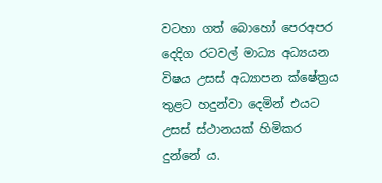වටහා ගත් බොහෝ පෙරඅපර දෙදිග රටවල් මාධ්‍ය අධ්‍යයන විෂය උසස් අධ්‍යාපන ක්ෂේත්‍රය තුළට හදුන්වා දෙමින් එයට උසස් ස්ථානයක් හිමිකර දුන්නේ ය.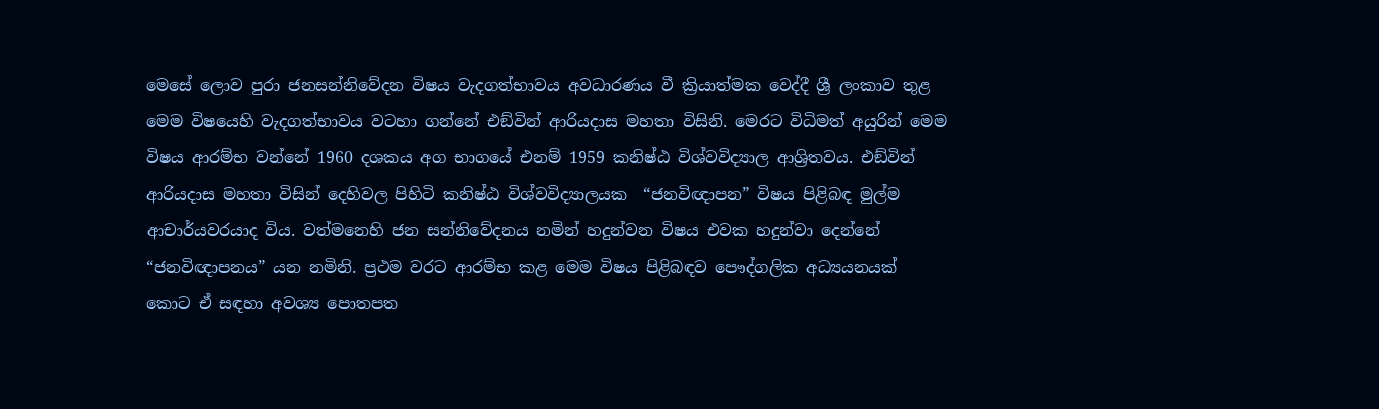මෙසේ ලොව පුරා ජනසන්නිවේදන විෂය වැදගත්භාවය අවධාරණය වී ක්‍රියාත්මක වෙද්දී ශ්‍රී ලංකාව තුළ මෙම විෂයෙහි වැදගත්භාවය වටහා ගන්නේ එඞ්වින් ආරියදාස මහතා විසිනි. මෙරට විධිමත් අයුරින් මෙම විෂය ආරම්භ වන්නේ 1960 දශකය අග භාගයේ එනම් 1959 කනිෂ්ඨ විශ්වවිද්‍යාල ආශ්‍රිතවය. එඞ්වින් ආරියදාස මහතා විසින් දෙහිවල පිහිටි කනිෂ්ඨ විශ්වවිද්‍යාලයක  “ජනවිඥාපන” විෂය පිළිබඳ මුල්ම ආචාර්යවරයාද විය. වත්මනෙහි ජන සන්නිවේදනය නමින් හදුන්වන විෂය එවක හදුන්වා දෙන්නේ  “ජනවිඥාපනය” යන නමිනි. ප්‍රථම වරට ආරම්භ කළ මෙම විෂය පිළිබඳව පෞද්ගලික අධ්‍යයනයක් කොට ඒ සඳහා අවශ්‍ය පොතපත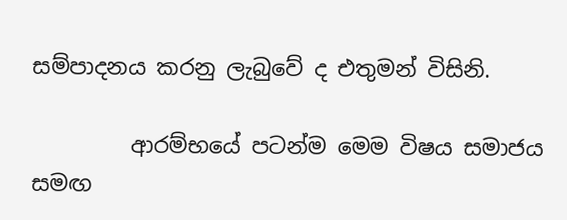සම්පාදනය කරනු ලැබුවේ ද එතුමන් විසිනි.

         ආරම්භයේ පටන්ම මෙම විෂය සමාජය සමඟ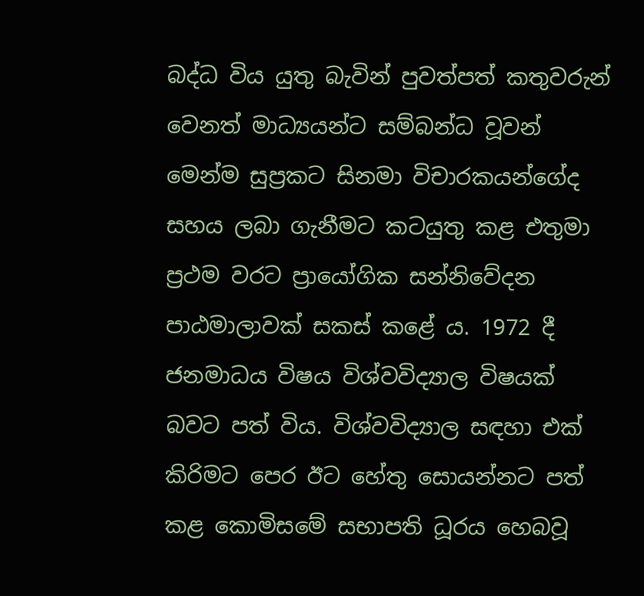බද්ධ විය යුතු බැවින් පුවත්පත් කතුවරුන් වෙනත් මාධ්‍යයන්ට සම්බන්ධ වූවන් මෙන්ම සුප්‍රකට සිනමා විචාරකයන්ගේද සහය ලබා ගැනීමට කටයුතු කළ එතුමා ප්‍රථම වරට ප්‍රායෝගික සන්නිවේදන පාඨමාලාවක් සකස් කළේ ය. 1972 දී ජනමාධය විෂය විශ්වවිද්‍යාල විෂයක් බවට පත් විය. විශ්වවිද්‍යාල සඳහා එක් කිරිමට පෙර ඊට හේතු සොයන්නට පත් කළ කොමිසමේ සභාපති ධූරය හෙබවූ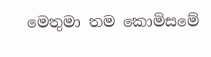මෙතුමා තම කොමිසමේ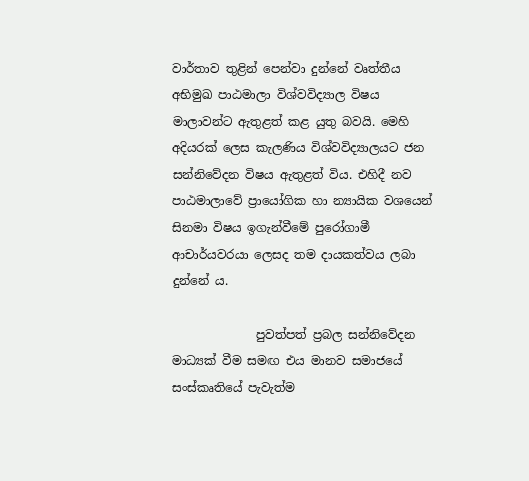වාර්තාව තුළින් පෙන්වා දුන්නේ වෘත්තීය අභිමුඛ පාඨමාලා විශ්වවිද්‍යාල විෂය මාලාවන්ට ඇතුළත් කළ යුතු බවයි. මෙහි අදියරක් ලෙස කැලණිය විශ්වවිද්‍යාලයට ජන සන්නිවේදන විෂය ඇතුළත් විය. එහිදී නව පාඨමාලාවේ ප්‍රායෝගික හා න්‍යායික වශයෙන් සිනමා විෂය ඉගැන්වීමේ පුරෝගාමී ආචාර්යවරයා ලෙසද තම දායකත්වය ලබා දුන්නේ ය.

              පුවත්පත් ප්‍රබල සන්නිවේදන මාධ්‍යක් වීම සමඟ එය මානව සමාජයේ සංස්කෘතියේ පැවැත්ම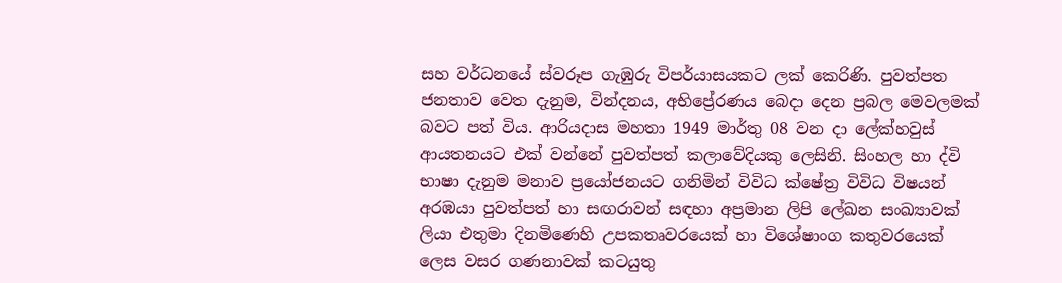සහ වර්ධනයේ ස්වරූප ගැඹුරු විපර්යාසයකට ලක් කෙරිණි. පුවත්පත ජනතාව වෙත දැනුම, වින්දනය, අභිප්‍රේරණය බෙදා දෙන ප්‍රබල මෙවලමක් බවට පත් විය. ආරියදාස මහතා 1949 මාර්තු 08 වන දා ලේක්හවුස් ආයතනයට එක් වන්නේ පුවත්පත් කලාවේදියකු ලෙසිනි. සිංහල හා ද්වි භාෂා දැනුම මනාව ප්‍රයෝජනයට ගනිමින් විවිධ ක්ෂේත්‍ර විවිධ විෂයන් අරඹයා පුවත්පත් හා සඟරාවන් සඳහා අප්‍රමාන ලිපි ලේඛන සංඛ්‍යාවක් ලියා එතුමා දිනමිණෙහි උපකතෘවරයෙක් හා විශේෂාංග කතුවරයෙක් ලෙස වසර ගණනාවක් කටයුතු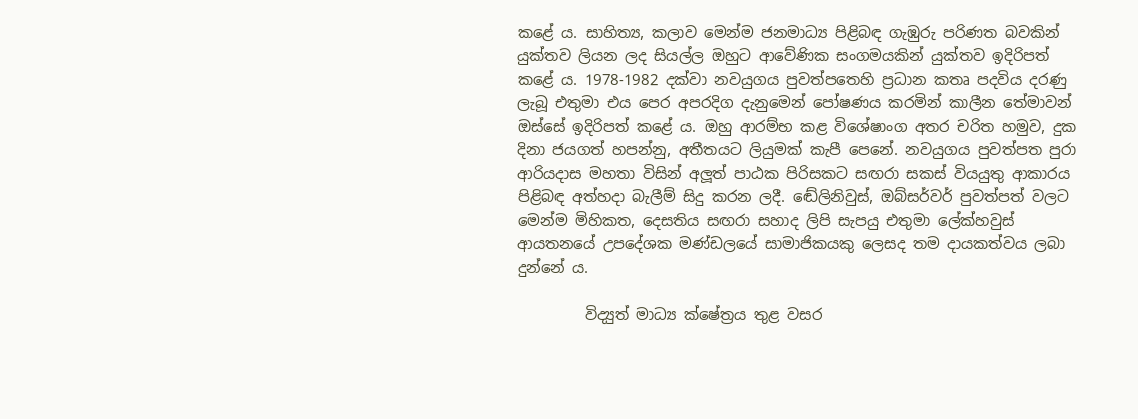කළේ ය. සාහිත්‍ය, කලාව මෙන්ම ජනමාධ්‍ය පිළිබඳ ගැඹුරු පරිණත බවකින් යුක්තව ලියන ලද සියල්ල ඔහුට ආවේණික සංගමයකින් යුක්තව ඉදිරිපත් කළේ ය. 1978-1982 දක්වා නවයුගය පුවත්පතෙහි ප්‍රධාන කතෘ පදවිය දරණු ලැබූ එතුමා එය පෙර අපරදිග දැනුමෙන් පෝෂණය කරමින් කාලීන තේමාවන් ඔස්සේ ඉදිරිපත් කළේ ය. ඔහු ආරම්භ කළ විශේෂාංග අතර චරිත හමුව, දුක දිනා ජයගත් හපන්නු, අතීතයට ලියුමක් කැපී පෙනේ. නවයුගය පුවත්පත පුරා ආරියදාස මහතා විසින් අලූත් පාඨක පිරිසකට සඟරා සකස් වියයුතු ආකාරය පිළිබඳ අත්හදා බැලීම් සිදු කරන ලදී. ඬේලිනිවුස්, ඔබ්සර්වර් පුවත්පත් වලට මෙන්ම මිහිකත, දෙසතිය සඟරා සහාද ලිපි සැපයු එතුමා ලේක්හවුස් ආයතනයේ උපදේශක මණ්ඩලයේ සාමාජිකයකු ලෙසද තම දායකත්වය ලබා දුන්නේ ය.

         විද්‍යුත් මාධ්‍ය ක්ෂේත්‍රය තුළ වසර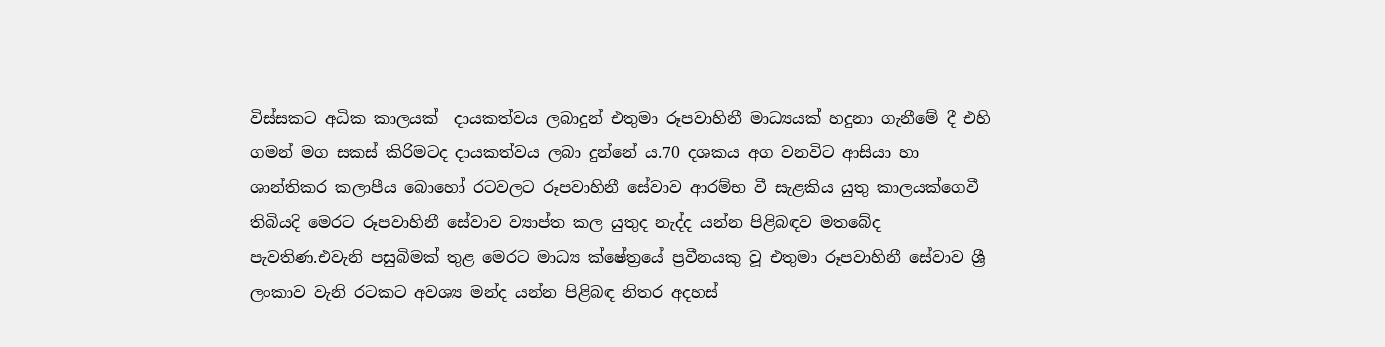විස්සකට අධික කාලයක්  දායකත්වය ලබාදුන් එතුමා රූපවාහිනී මාධ්‍යයක් හදුනා ගැනීමේ දී එහි ගමන් මග සකස් කිරිමටද දායකත්වය ලබා දුන්නේ ය.70 දශකය අග වනවිට ආසියා හා ශාන්තිකර කලාපීය බොහෝ රටවලට රූපවාහිනී සේවාව ආරම්භ වී සැළකිය යුතු කාලයක්ගෙවී තිබියදි මෙරට රූපවාහිනී සේවාව ව්‍යාප්ත කල යුතුද නැද්ද යන්න පිළිබඳව මතබේද පැවතිණ.එවැනි පසුබිමක් තුළ මෙරට මාධ්‍ය ක්ෂේත්‍රයේ ප්‍රවීනයකු වූ එතුමා රූපවාහිනී සේවාව ශ්‍රී ලංකාව වැනි රටකට අවශ්‍ය මන්ද යන්න පිළිබඳ නිතර අදහස්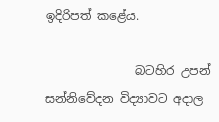ඉදිරිපත් කළේය.

               බටහිර උපන් සන්නිවේදන විද්‍යාවට අදාල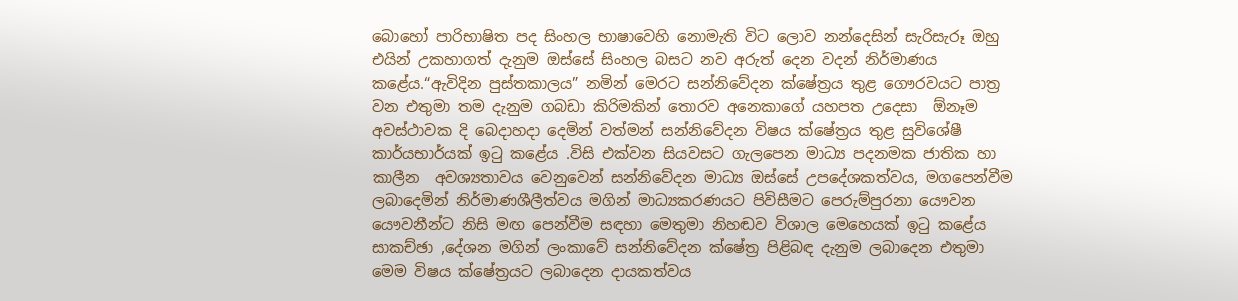බොහෝ පාරිභාෂිත පද සිංහල භාෂාවෙහි නොමැති විට ලොව නන්දෙසින් සැරිසැරූ ඔහු එයින් උකහාගත් දැනුම ඔස්සේ සිංහල බසට නව අරුත් දෙන වදන් නිර්මාණය කළේය.“ඇවිදින පුස්තකාලය” නමින් මෙරට සන්නිවේදන ක්ෂේත්‍රය තුළ ගෞරවයට පාත්‍ර වන එතුමා තම දැනුම ගබඩා කිරිමකින් තොරව අනෙකාගේ යහපත උදෙසා  ඕනෑම අවස්ථාවක දි බෙදාහදා දෙමින් වත්මන් සන්නිවේදන විෂය ක්ෂේත්‍රය තුළ සුවිශේෂී කාර්යභාර්යක් ඉටු කළේය .විසි එක්වන සියවසට ගැලපෙන මාධ්‍ය පදනමක ජාතික හා කාලීන  අවශ්‍යතාවය වෙනුවෙන් සන්නිවේදන මාධ්‍ය ඔස්සේ උපදේශකත්වය, මගපෙන්වීම ලබාදෙමින් නිර්මාණශීලීත්වය මගින් මාධ්‍යකරණයට පිවිසීමට පෙරුම්පුරනා යෞවන යෞවනීන්ට නිසි මඟ පෙන්වීම සඳහා මෙතුමා නිහඬව විශාල මෙහෙයක් ඉටු කළේය සාකච්ඡා ,දේශන මගින් ලංකාවේ සන්නිවේදන ක්ෂේත්‍ර පිළිබඳ දැනුම ලබාදෙන එතුමා මෙම විෂය ක්ෂේත්‍රයට ලබාදෙන දායකත්වය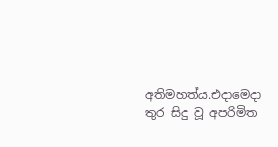අතිමහත්ය.එදාමෙදා තුර සිදු වූ අපරිමිත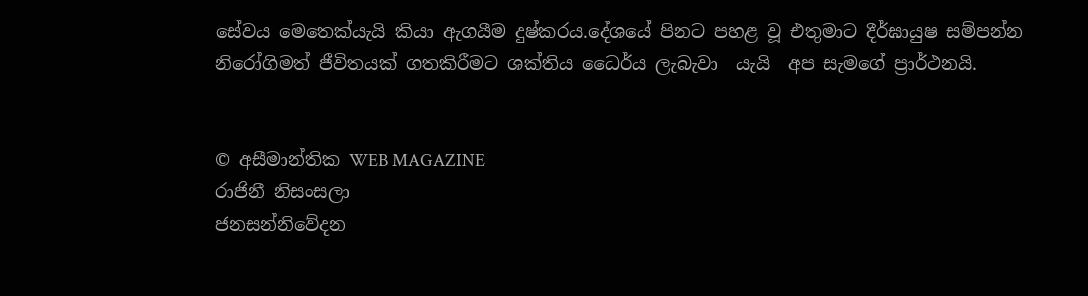සේවය මෙතෙක්යැයි කියා ඇගයීම දුෂ්කරය.දේශයේ පිනට පහළ වූ එතුමාට දීර්ඝායුෂ සම්පන්න නිරෝගිමත් ජීවිතයක් ගතකිරීමට ශක්තිය ධෛර්ය ලැබැවා  යැයි  අප සැමගේ ප්‍රාර්ථනයි.


© අසීමාන්තික WEB MAGAZINE
රාජිනී නිසංසලා
ජනසන්නිවේදන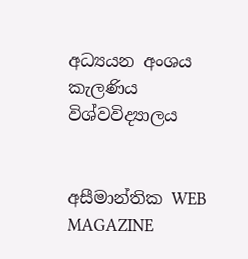අධ්‍යයන අංශය
කැලණිය විශ්වවිද්‍යාලය


අසීමාන්තික WEB MAGAZINE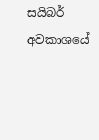සයිබර් අවකාශයේ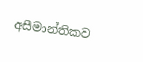අසීමාන්තිකව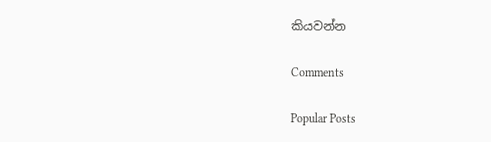කියවන්න

Comments

Popular Posts